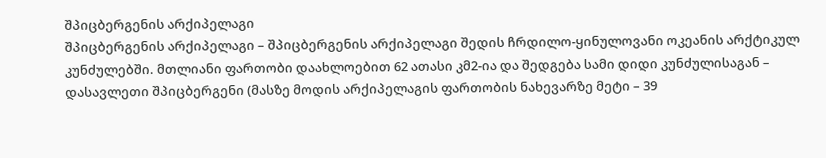შპიცბერგენის არქიპელაგი
შპიცბერგენის არქიპელაგი – შპიცბერგენის არქიპელაგი შედის ჩრდილო-ყინულოვანი ოკეანის არქტიკულ კუნძულებში. მთლიანი ფართობი დაახლოებით 62 ათასი კმ2-ია და შედგება სამი დიდი კუნძულისაგან – დასავლეთი შპიცბერგენი (მასზე მოდის არქიპელაგის ფართობის ნახევარზე მეტი – 39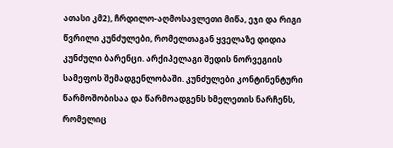ათასი კმ2), ჩრდილო-აღმოსავლეთი მიწა, ეჯი და რიგი წვრილი კუნძულები, რომელთაგან ყველაზე დიდია კუნძული ბარენცი. არქიპელაგი შედის ნორვეგიის სამეფოს შემადგენლობაში. კუნძულები კონტინენტური წარმოშობისაა და წარმოადგენს ხმელეთის ნარჩენს, რომელიც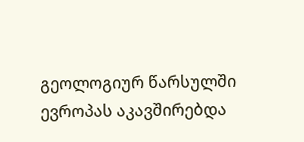გეოლოგიურ წარსულში ევროპას აკავშირებდა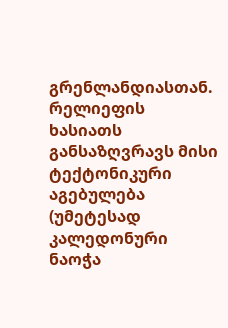გრენლანდიასთან.
რელიეფის ხასიათს განსაზღვრავს მისი ტექტონიკური აგებულება (უმეტესად კალედონური ნაოჭა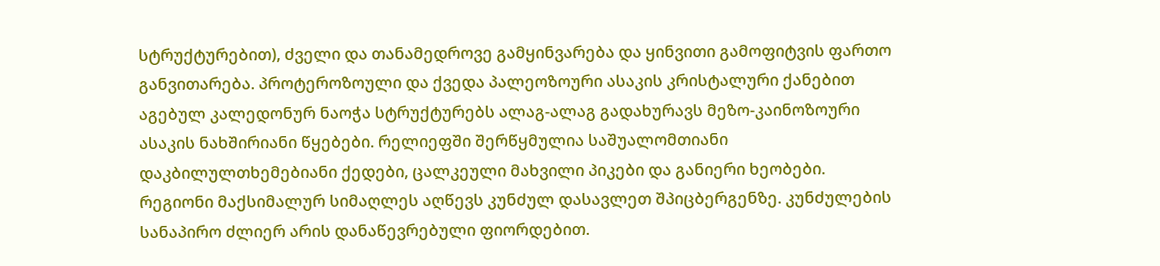სტრუქტურებით), ძველი და თანამედროვე გამყინვარება და ყინვითი გამოფიტვის ფართო განვითარება. პროტეროზოული და ქვედა პალეოზოური ასაკის კრისტალური ქანებით აგებულ კალედონურ ნაოჭა სტრუქტურებს ალაგ-ალაგ გადახურავს მეზო-კაინოზოური ასაკის ნახშირიანი წყებები. რელიეფში შერწყმულია საშუალომთიანი დაკბილულთხემებიანი ქედები, ცალკეული მახვილი პიკები და განიერი ხეობები. რეგიონი მაქსიმალურ სიმაღლეს აღწევს კუნძულ დასავლეთ შპიცბერგენზე. კუნძულების სანაპირო ძლიერ არის დანაწევრებული ფიორდებით.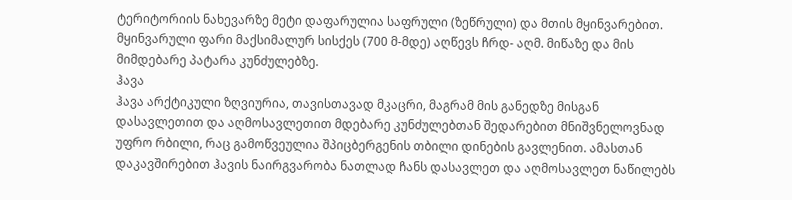ტერიტორიის ნახევარზე მეტი დაფარულია საფრული (ზეწრული) და მთის მყინვარებით. მყინვარული ფარი მაქსიმალურ სისქეს (700 მ-მდე) აღწევს ჩრდ- აღმ. მიწაზე და მის მიმდებარე პატარა კუნძულებზე.
ჰავა
ჰავა არქტიკული ზღვიურია, თავისთავად მკაცრი, მაგრამ მის განედზე მისგან დასავლეთით და აღმოსავლეთით მდებარე კუნძულებთან შედარებით მნიშვნელოვნად უფრო რბილი, რაც გამოწვეულია შპიცბერგენის თბილი დინების გავლენით. ამასთან დაკავშირებით ჰავის ნაირგვარობა ნათლად ჩანს დასავლეთ და აღმოსავლეთ ნაწილებს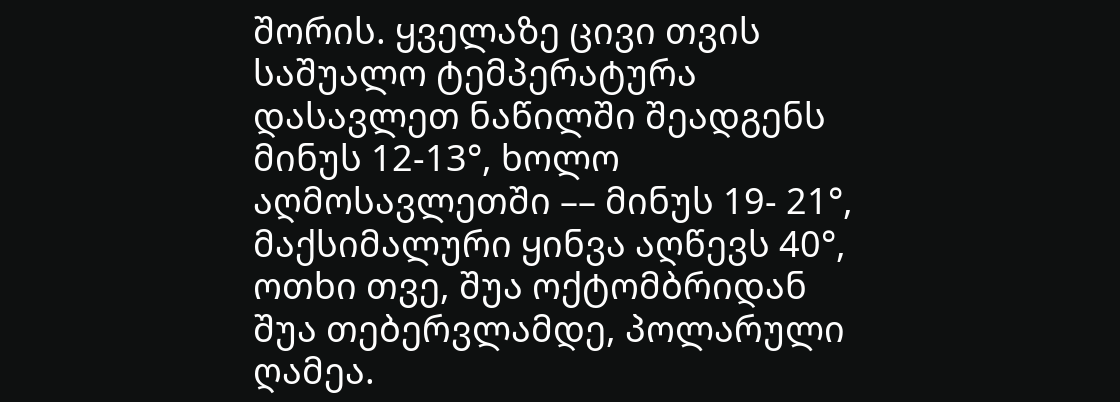შორის. ყველაზე ცივი თვის საშუალო ტემპერატურა დასავლეთ ნაწილში შეადგენს მინუს 12-13°, ხოლო აღმოსავლეთში –– მინუს 19- 21°, მაქსიმალური ყინვა აღწევს 40°, ოთხი თვე, შუა ოქტომბრიდან შუა თებერვლამდე, პოლარული ღამეა.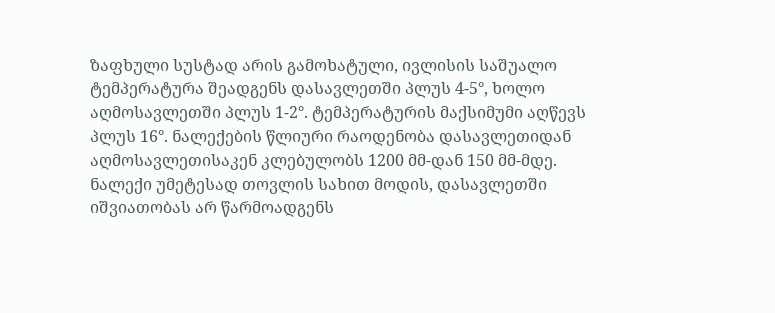ზაფხული სუსტად არის გამოხატული, ივლისის საშუალო ტემპერატურა შეადგენს დასავლეთში პლუს 4-5°, ხოლო აღმოსავლეთში პლუს 1-2°. ტემპერატურის მაქსიმუმი აღწევს პლუს 16°. ნალექების წლიური რაოდენობა დასავლეთიდან აღმოსავლეთისაკენ კლებულობს 1200 მმ-დან 150 მმ-მდე. ნალექი უმეტესად თოვლის სახით მოდის, დასავლეთში იშვიათობას არ წარმოადგენს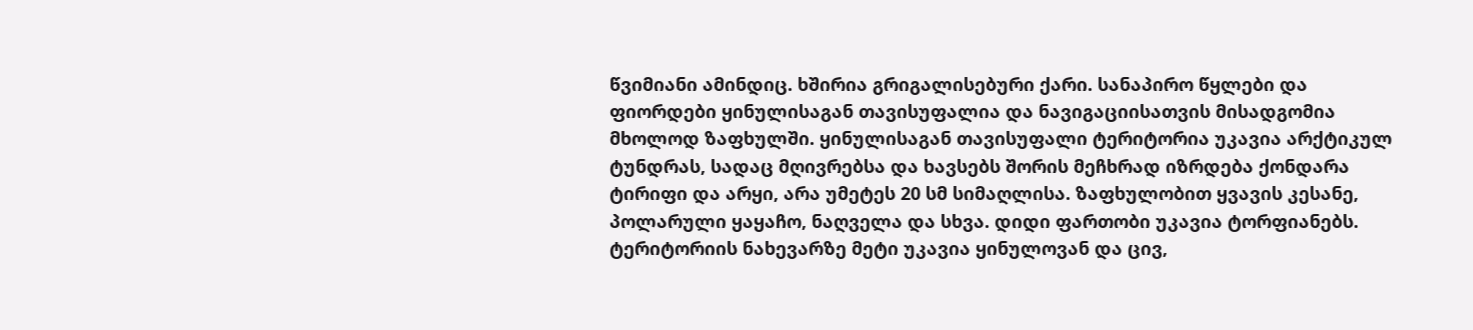წვიმიანი ამინდიც. ხშირია გრიგალისებური ქარი. სანაპირო წყლები და ფიორდები ყინულისაგან თავისუფალია და ნავიგაციისათვის მისადგომია მხოლოდ ზაფხულში. ყინულისაგან თავისუფალი ტერიტორია უკავია არქტიკულ ტუნდრას, სადაც მღივრებსა და ხავსებს შორის მეჩხრად იზრდება ქონდარა ტირიფი და არყი, არა უმეტეს 20 სმ სიმაღლისა. ზაფხულობით ყვავის კესანე, პოლარული ყაყაჩო, ნაღველა და სხვა. დიდი ფართობი უკავია ტორფიანებს. ტერიტორიის ნახევარზე მეტი უკავია ყინულოვან და ცივ,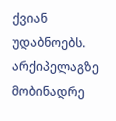ქვიან უდაბნოებს. არქიპელაგზე მობინადრე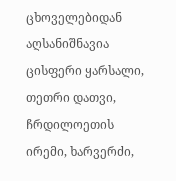ცხოველებიდან აღსანიშნავია ცისფერი ყარსალი, თეთრი დათვი, ჩრდილოეთის ირემი, ხარვერძი,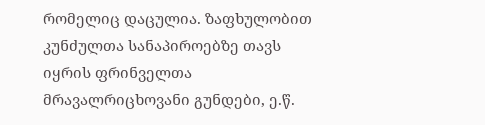რომელიც დაცულია. ზაფხულობით კუნძულთა სანაპიროებზე თავს იყრის ფრინველთა მრავალრიცხოვანი გუნდები, ე.წ.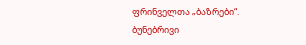ფრინველთა „ბაზრები“.
ბუნებრივი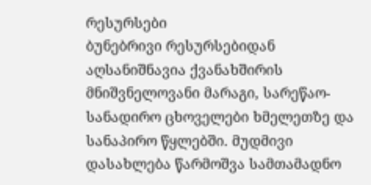რესურსები
ბუნებრივი რესურსებიდან აღსანიშნავია ქვანახშირის მნიშვნელოვანი მარაგი, სარეწაო-სანადირო ცხოველები ხმელეთზე და სანაპირო წყლებში. მუდმივი დასახლება წარმოშვა სამთამადნო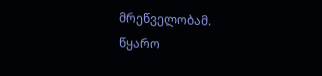მრეწველობამ.
წყარო